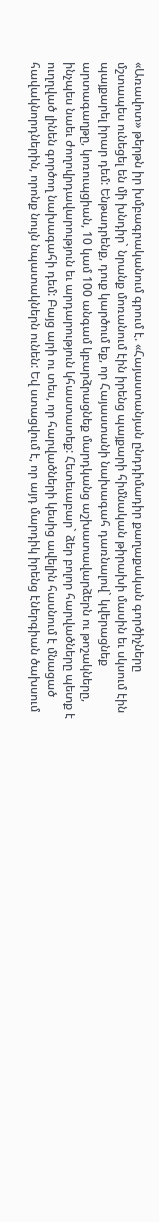«Առավոտ» թերթն իր խմբագրականում գրում է. «Հայաստանյան ընդդիմադիր քաղաքական գործիչները մշտապես ունեցել են մի խնդիր` նրանք մոռանում էին իրենց պայքարի հիմնական թիրախի մասին եւ սկսում էին պայքարել իրար դեմ: Ենթադրենք, դուք կարծում եք, որ Հայաստանի նախագահ դառնալով` կվերացնեք արտագաղթը, կոռուպցիան, 10 կամ 100 անգամ կբարձրացնեք մարդկանց աշխատավարձերն ու թոշակները, ինչպես նաեւ ժողովրդավարություն եւ արդարություն կհաստատեք: Հետեւաբար` ձեր բոլոր հարվածները պետք է ուղղված լինեն գործող նախագահի դեմ: Բայց արի ու տես, որ հարվածների կեսից ավելին հասնում է մնացած հավակնորդներին, որոնք նույն նպատակներն ունեն: Եվ ստացվում է, որ այդ մարդիկ իրենց էներգիան ծախսում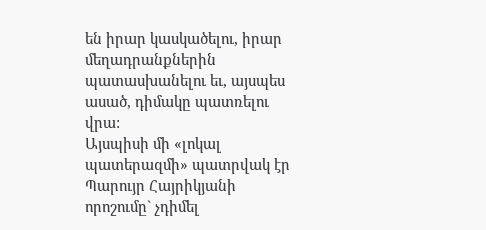են իրար կասկածելու, իրար մեղադրանքներին պատասխանելու եւ, այսպես ասած, դիմակը պատռելու վրա:
Այսպիսի մի «լոկալ պատերազմի» պատրվակ էր Պարույր Հայրիկյանի որոշումը` չդիմել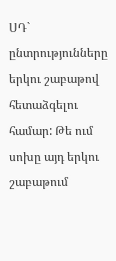ՍԴ` ընտրությունները երկու շաբաթով հետաձգելու համար: Թե ում սոխը այդ երկու շաբաթում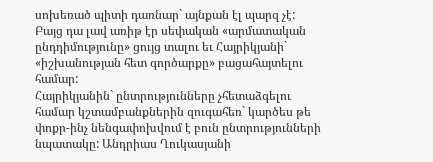սոխեռած պիտի դառնար` այնքան էլ պարզ չէ: Բայց դա լավ առիթ էր սեփական «արմատական ընդդիմությունը» ցույց տալու եւ Հայրիկյանի` «իշխանության հետ գործարքը» բացահայտելու համար:
Հայրիկյանին` ընտրությունները չհետաձգելու համար կշտամբանքներին զուգահեռ` կարծես թե փոքր-ինչ նենգափոխվում է բուն ընտրությունների նպատակը: Անդրիաս Ղուկասյանի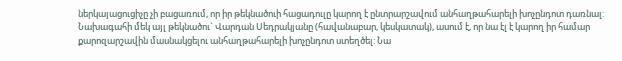ներկայացուցիչը չի բացառում, որ իր թեկնածուի հացադուլը կարող է ընտրարշավում անհաղթահարելի խոչընդոտ դառնալ: Նախագահի մեկ այլ թեկնածու` Վարդան Սեդրակյանը (հավանաբար, կեսկատակ), ասում է, որ նա էլ է կարող իր համար քարոզարշավին մասնակցելու անհաղթահարելի խոչընդոտ ստեղծել: Նա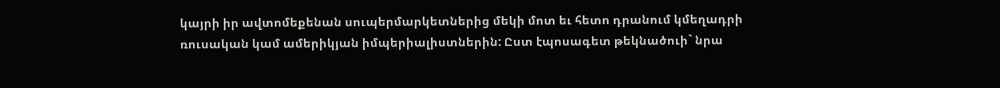կայրի իր ավտոմեքենան սուպերմարկետներից մեկի մոտ եւ հետո դրանում կմեղադրի ռուսական կամ ամերիկյան իմպերիալիստներին: Ըստ էպոսագետ թեկնածուի` նրա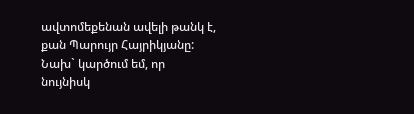ավտոմեքենան ավելի թանկ է, քան Պարույր Հայրիկյանը: Նախ` կարծում եմ, որ նույնիսկ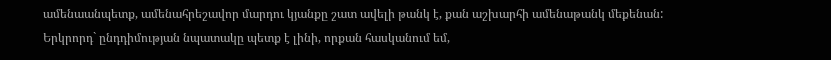ամենաանպետք, ամենահրեշավոր մարդու կյանքը շատ ավելի թանկ է, քան աշխարհի ամենաթանկ մեքենան: Երկրորդ` ընդդիմության նպատակը պետք է լինի, որքան հասկանում եմ,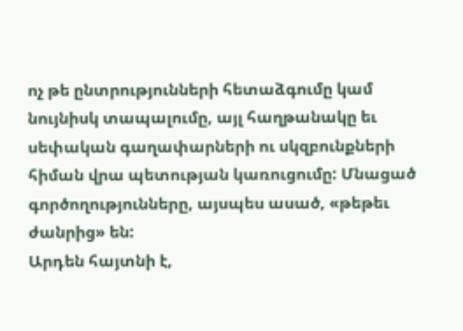ոչ թե ընտրությունների հետաձգումը կամ նույնիսկ տապալումը, այլ հաղթանակը եւ սեփական գաղափարների ու սկզբունքների հիման վրա պետության կառուցումը: Մնացած գործողությունները, այսպես ասած, «թեթեւ ժանրից» են:
Արդեն հայտնի է,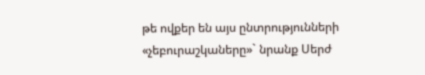թե ովքեր են այս ընտրությունների «չեբուրաշկաները»` նրանք Սերժ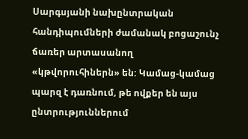Սարգսյանի նախընտրական հանդիպումների ժամանակ բոցաշունչ ճառեր արտասանող «կթվորուհիներն» են: Կամաց-կամաց պարզ է դառնում, թե ովքեր են այս ընտրություններում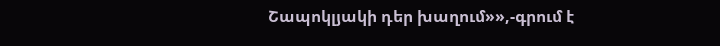Շապոկլյակի դեր խաղում»»,-գրում է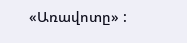«Առավոտը» :